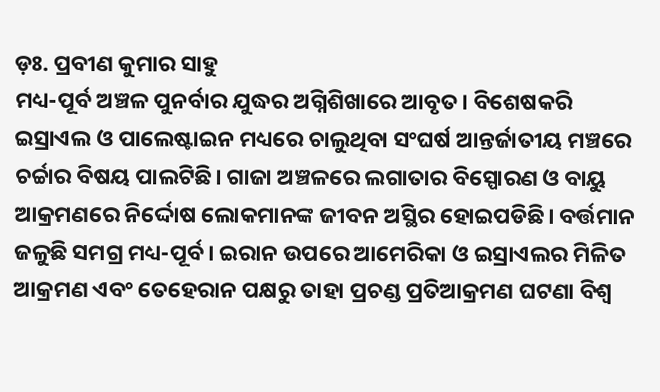ଡ଼ଃ. ପ୍ରବୀଣ କୁମାର ସାହୁ
ମଧ୍ୟ-ପୂର୍ବ ଅଞ୍ଚଳ ପୁନର୍ବାର ଯୁଦ୍ଧର ଅଗ୍ନିଶିଖାରେ ଆବୃତ। ବିଶେଷକରି ଇସ୍ରାଏଲ ଓ ପାଲେଷ୍ଟାଇନ ମଧ୍ୟରେ ଚାଲୁଥିବା ସଂଘର୍ଷ ଆନ୍ତର୍ଜାତୀୟ ମଞ୍ଚରେ ଚର୍ଚ୍ଚାର ବିଷୟ ପାଲଟିଛି। ଗାଜା ଅଞ୍ଚଳରେ ଲଗାତାର ବିସ୍ପୋରଣ ଓ ବାୟୁ ଆକ୍ରମଣରେ ନିର୍ଦ୍ଦୋଷ ଲୋକମାନଙ୍କ ଜୀବନ ଅସ୍ଥିର ହୋଇପଡିଛି। ବର୍ତ୍ତମାନ ଜଳୁଛି ସମଗ୍ର ମଧ୍ୟ-ପୂର୍ବ। ଇରାନ ଉପରେ ଆମେରିକା ଓ ଇସ୍ରାଏଲର ମିଳିତ ଆକ୍ରମଣ ଏବଂ ତେହେରାନ ପକ୍ଷରୁ ତାହା ପ୍ରଚଣ୍ଡ ପ୍ରତିଆକ୍ରମଣ ଘଟଣା ବିଶ୍ଵ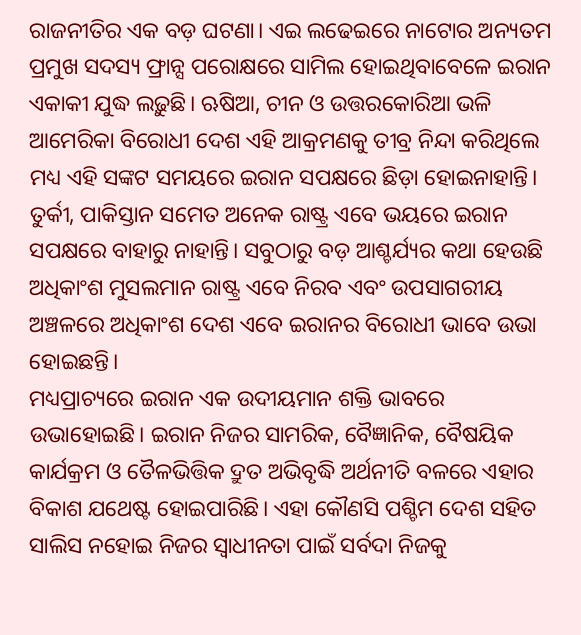ରାଜନୀତିର ଏକ ବଡ଼ ଘଟଣା। ଏଇ ଲଢେଇରେ ନାଟୋର ଅନ୍ୟତମ ପ୍ରମୁଖ ସଦସ୍ୟ ଫ୍ରାନ୍ସ ପରୋକ୍ଷରେ ସାମିଲ ହୋଇଥିବାବେଳେ ଇରାନ ଏକାକୀ ଯୁଦ୍ଧ ଲଢ଼ୁଛି। ଋଷିଆ, ଚୀନ ଓ ଉତ୍ତରକୋରିଆ ଭଳି ଆମେରିକା ବିରୋଧୀ ଦେଶ ଏହି ଆକ୍ରମଣକୁ ତୀବ୍ର ନିନ୍ଦା କରିଥିଲେ ମଧ୍ୟ ଏହି ସଙ୍କଟ ସମୟରେ ଇରାନ ସପକ୍ଷରେ ଛିଡ଼ା ହୋଇନାହାନ୍ତି। ତୁର୍କୀ, ପାକିସ୍ତାନ ସମେତ ଅନେକ ରାଷ୍ଟ୍ର ଏବେ ଭୟରେ ଇରାନ ସପକ୍ଷରେ ବାହାରୁ ନାହାନ୍ତି। ସବୁଠାରୁ ବଡ଼ ଆଶ୍ଚର୍ଯ୍ୟର କଥା ହେଉଛି ଅଧିକାଂଶ ମୁସଲମାନ ରାଷ୍ଟ୍ର ଏବେ ନିରବ ଏବଂ ଉପସାଗରୀୟ ଅଞ୍ଚଳରେ ଅଧିକାଂଶ ଦେଶ ଏବେ ଇରାନର ବିରୋଧୀ ଭାବେ ଉଭା ହୋଇଛନ୍ତି।
ମଧ୍ୟପ୍ରାଚ୍ୟରେ ଇରାନ ଏକ ଉଦୀୟମାନ ଶକ୍ତି ଭାବରେ ଉଭାହୋଇଛି। ଇରାନ ନିଜର ସାମରିକ, ବୈଜ୍ଞାନିକ, ବୈଷୟିକ କାର୍ଯକ୍ରମ ଓ ତୈଳଭିତ୍ତିକ ଦ୍ରୁତ ଅଭିବୃଦ୍ଧି ଅର୍ଥନୀତି ବଳରେ ଏହାର ବିକାଶ ଯଥେଷ୍ଟ ହୋଇପାରିଛି। ଏହା କୌଣସି ପଶ୍ଚିମ ଦେଶ ସହିତ ସାଲିସ ନହୋଇ ନିଜର ସ୍ଵାଧୀନତା ପାଇଁ ସର୍ବଦା ନିଜକୁ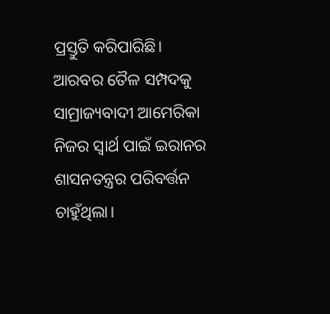ପ୍ରସ୍ତୁତି କରିପାରିଛି। ଆରବର ତୈଳ ସମ୍ପଦକୁ ସାମ୍ରାଜ୍ୟବାଦୀ ଆମେରିକା ନିଜର ସ୍ବାର୍ଥ ପାଇଁ ଇରାନର ଶାସନତନ୍ତ୍ରର ପରିବର୍ତ୍ତନ ଚାହୁଁଥିଲା।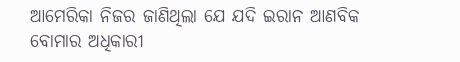ଆମେରିକା ନିଜର ଜାଣିଥିଲା ଯେ ଯଦି ଇରାନ ଆଣବିକ ବୋମାର ଅଧିକାରୀ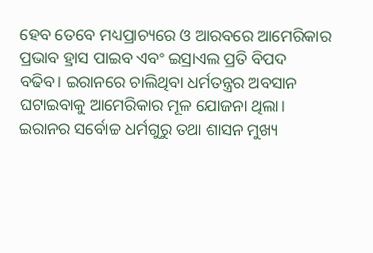ହେବ ତେବେ ମଧ୍ୟପ୍ରାଚ୍ୟରେ ଓ ଆରବରେ ଆମେରିକାର ପ୍ରଭାବ ହ୍ରାସ ପାଇବ ଏବଂ ଇସ୍ରାଏଲ ପ୍ରତି ବିପଦ ବଢିବ। ଇରାନରେ ଚାଲିଥିବା ଧର୍ମତନ୍ତ୍ରର ଅବସାନ ଘଟାଇବାକୁ ଆମେରିକାର ମୂଳ ଯୋଜନା ଥିଲା।
ଇରାନର ସର୍ବୋଚ୍ଚ ଧର୍ମଗୁରୁ ତଥା ଶାସନ ମୁଖ୍ୟ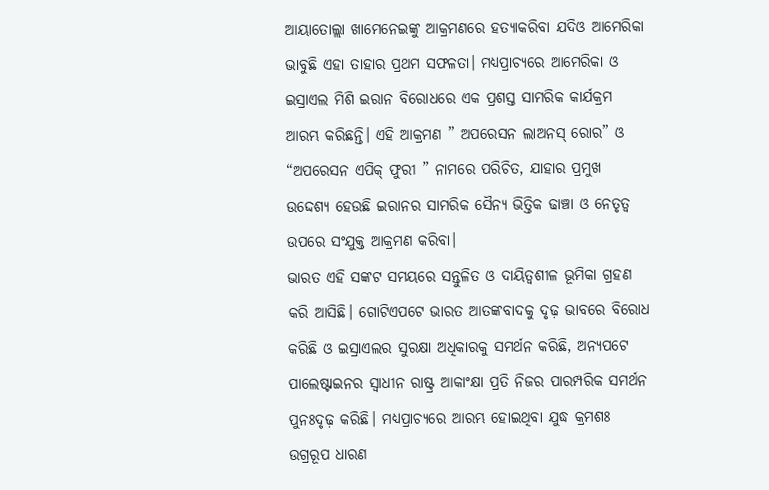ଆୟାତୋଲ୍ଲା ଖାମେନେଇଙ୍କୁ ଆକ୍ରମଣରେ ହତ୍ୟାକରିବା ଯଦିଓ ଆମେରିକା ଭାବୁଛି ଏହା ତାହାର ପ୍ରଥମ ସଫଳତା। ମଧ୍ୟପ୍ରାଚ୍ୟରେ ଆମେରିକା ଓ ଇସ୍ରାଏଲ ମିଶି ଇରାନ ବିରୋଧରେ ଏକ ପ୍ରଶସ୍ତ ସାମରିକ କାର୍ଯକ୍ରମ ଆରମ୍ଭ କରିଛନ୍ତି। ଏହି ଆକ୍ରମଣ ” ଅପରେସନ ଲାଅନସ୍ ରୋର” ଓ “ଅପରେସନ ଏପିକ୍ ଫୁରୀ ” ନାମରେ ପରିଚିତ, ଯାହାର ପ୍ରମୁଖ ଉଦ୍ଦେଶ୍ୟ ହେଉଛି ଇରାନର ସାମରିକ ସୈନ୍ୟ ଭିତ୍ତିକ ଢାଞ୍ଚା ଓ ନେତୃତ୍ଵ ଉପରେ ସଂଯୁକ୍ତ ଆକ୍ରମଣ କରିବା।
ଭାରତ ଏହି ସଙ୍କଟ ସମୟରେ ସନ୍ତୁଳିତ ଓ ଦାୟିତ୍ୱଶୀଳ ଭୂମିକା ଗ୍ରହଣ କରି ଆସିଛି। ଗୋଟିଏପଟେ ଭାରତ ଆତଙ୍କବାଦକୁ ଦୃଢ଼ ଭାବରେ ବିରୋଧ କରିଛି ଓ ଇସ୍ରାଏଲର ସୁରକ୍ଷା ଅଧିକାରକୁ ସମର୍ଥନ କରିଛି, ଅନ୍ୟପଟେ ପାଲେଷ୍ଟାଇନର ସ୍ଵାଧୀନ ରାଷ୍ଟ୍ର ଆକାଂକ୍ଷା ପ୍ରତି ନିଜର ପାରମ୍ପରିକ ସମର୍ଥନ ପୁନଃଦୃଢ଼ କରିଛି। ମଧ୍ୟପ୍ରାଚ୍ୟରେ ଆରମ୍ଭ ହୋଇଥିବା ଯୁଦ୍ଧ କ୍ରମଶଃ ଉଗ୍ରରୂପ ଧାରଣ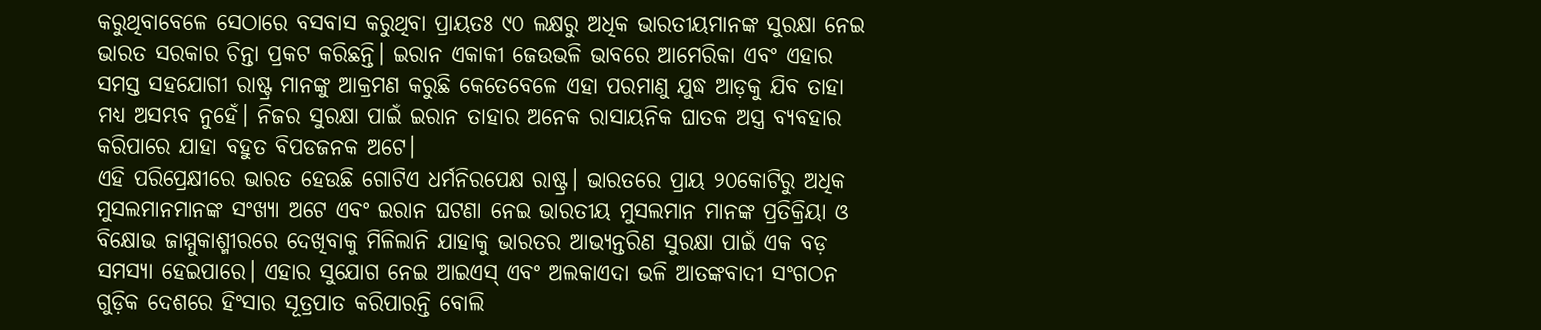କରୁଥିବାବେଳେ ସେଠାରେ ବସବାସ କରୁଥିବା ପ୍ରାୟତଃ ୯୦ ଲକ୍ଷରୁ ଅଧିକ ଭାରତୀୟମାନଙ୍କ ସୁରକ୍ଷା ନେଇ ଭାରତ ସରକାର ଚିନ୍ତା ପ୍ରକଟ କରିଛନ୍ତି। ଇରାନ ଏକାକୀ ଜେଉଭଳି ଭାବରେ ଆମେରିକା ଏବଂ ଏହାର ସମସ୍ତ ସହଯୋଗୀ ରାଷ୍ଟ୍ର ମାନଙ୍କୁ ଆକ୍ରମଣ କରୁଛି କେତେବେଳେ ଏହା ପରମାଣୁ ଯୁଦ୍ଧ ଆଡ଼କୁ ଯିବ ତାହା ମଧ୍ୟ ଅସମ୍ଭବ ନୁହେଁ। ନିଜର ସୁରକ୍ଷା ପାଇଁ ଇରାନ ତାହାର ଅନେକ ରାସାୟନିକ ଘାତକ ଅସ୍ତ୍ର ବ୍ୟବହାର କରିପାରେ ଯାହା ବହୁତ ବିପଡଜନକ ଅଟେ।
ଏହି ପରିପ୍ରେକ୍ଷୀରେ ଭାରତ ହେଉଛି ଗୋଟିଏ ଧର୍ମନିରପେକ୍ଷ ରାଷ୍ଟ୍ର। ଭାରତରେ ପ୍ରାୟ ୨୦କୋଟିରୁ ଅଧିକ ମୁସଲମାନମାନଙ୍କ ସଂଖ୍ୟା ଅଟେ ଏବଂ ଇରାନ ଘଟଣା ନେଇ ଭାରତୀୟ ମୁସଲମାନ ମାନଙ୍କ ପ୍ରତିକ୍ରିୟା ଓ ବିକ୍ଷୋଭ ଜାମ୍ମୁକାଶ୍ମୀରରେ ଦେଖିବାକୁ ମିଳିଲାନି ଯାହାକୁ ଭାରତର ଆଭ୍ୟନ୍ତରିଣ ସୁରକ୍ଷା ପାଇଁ ଏକ ବଡ଼ ସମସ୍ୟା ହେଇପାରେ। ଏହାର ସୁଯୋଗ ନେଇ ଆଇଏସ୍ ଏବଂ ଅଲକାଏଦା ଭଳି ଆତଙ୍କବାଦୀ ସଂଗଠନ ଗୁଡ଼ିକ ଦେଶରେ ହିଂସାର ସୂତ୍ରପାତ କରିପାରନ୍ତି ବୋଲି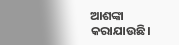ଆଶଙ୍କା କରାଯାଉଛି।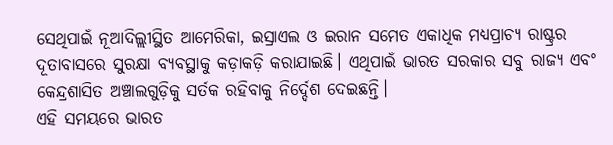ସେଥିପାଇଁ ନୂଆଦିଲ୍ଲୀସ୍ଥିତ ଆମେରିକା, ଇସ୍ରାଏଲ ଓ ଇରାନ ସମେତ ଏକାଧିକ ମଧ୍ୟପ୍ରାଚ୍ୟ ରାଷ୍ଟ୍ରର ଦୂତାବାସରେ ସୁରକ୍ଷା ବ୍ୟବସ୍ଥାକୁ କଡ଼ାକଡ଼ି କରାଯାଇଛି। ଏଥିପାଇଁ ଭାରତ ସରକାର ସବୁ ରାଜ୍ୟ ଏବଂ କେନ୍ଦ୍ରଶାସିତ ଅଞ୍ଚାଲଗୁଡ଼ିକୁ ସର୍ତକ ରହିବାକୁ ନିର୍ଦ୍ଦେଶ ଦେଇଛନ୍ତି।
ଏହି ସମୟରେ ଭାରତ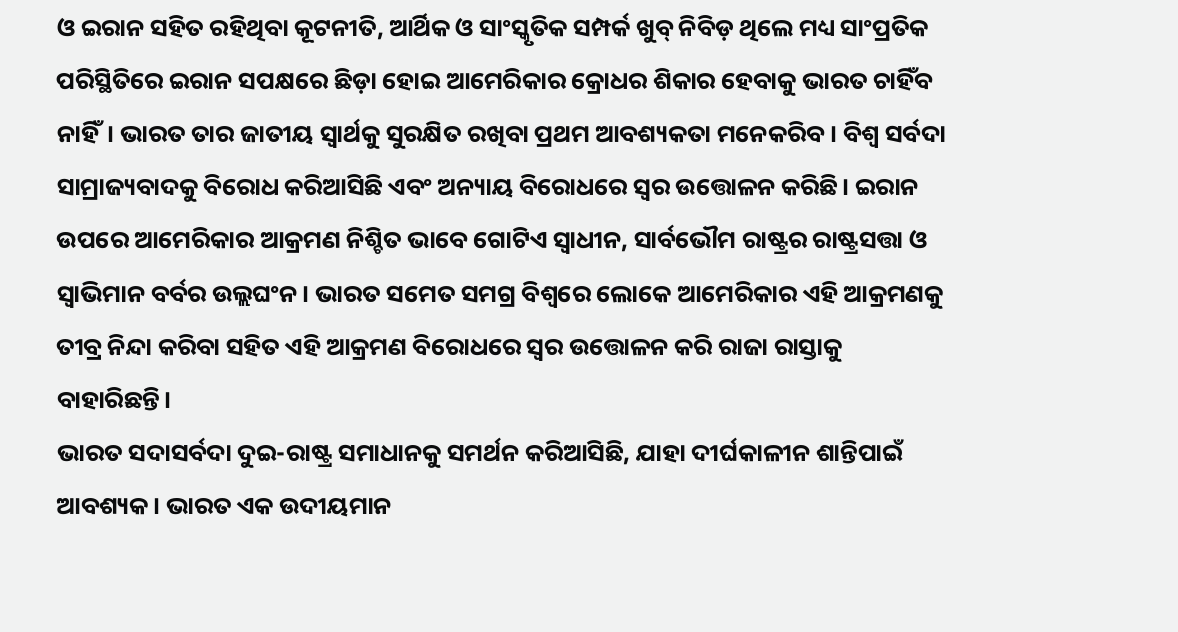ଓ ଇରାନ ସହିତ ରହିଥିବା କୂଟନୀତି, ଆର୍ଥିକ ଓ ସାଂସ୍କୃତିକ ସମ୍ପର୍କ ଖୁବ୍ ନିବିଡ଼ ଥିଲେ ମଧ୍ୟ ସାଂପ୍ରତିକ ପରିସ୍ଥିତିରେ ଇରାନ ସପକ୍ଷରେ ଛିଡ଼ା ହୋଇ ଆମେରିକାର କ୍ରୋଧର ଶିକାର ହେବାକୁ ଭାରତ ଚାହିଁବ ନାହିଁ। ଭାରତ ତାର ଜାତୀୟ ସ୍ବାର୍ଥକୁ ସୁରକ୍ଷିତ ରଖିବା ପ୍ରଥମ ଆବଶ୍ୟକତା ମନେକରିବ। ବିଶ୍ଵ ସର୍ବଦା ସାମ୍ରାଜ୍ୟବାଦକୁ ବିରୋଧ କରିଆସିଛି ଏବଂ ଅନ୍ୟାୟ ବିରୋଧରେ ସ୍ୱର ଉତ୍ତୋଳନ କରିଛି। ଇରାନ ଉପରେ ଆମେରିକାର ଆକ୍ରମଣ ନିଶ୍ଚିତ ଭାବେ ଗୋଟିଏ ସ୍ଵାଧୀନ, ସାର୍ବଭୌମ ରାଷ୍ଟ୍ରର ରାଷ୍ଟ୍ରସତ୍ତା ଓ ସ୍ବାଭିମାନ ବର୍ବର ଉଲ୍ଲଘଂନ। ଭାରତ ସମେତ ସମଗ୍ର ବିଶ୍ୱରେ ଲୋକେ ଆମେରିକାର ଏହି ଆକ୍ରମଣକୁ ତୀବ୍ର ନିନ୍ଦା କରିବା ସହିତ ଏହି ଆକ୍ରମଣ ବିରୋଧରେ ସ୍ୱର ଉତ୍ତୋଳନ କରି ରାଜା ରାସ୍ତାକୁ ବାହାରିଛନ୍ତି।
ଭାରତ ସଦାସର୍ବଦା ଦୁଇ-ରାଷ୍ଟ୍ର ସମାଧାନକୁ ସମର୍ଥନ କରିଆସିଛି, ଯାହା ଦୀର୍ଘକାଳୀନ ଶାନ୍ତିପାଇଁ ଆବଶ୍ୟକ। ଭାରତ ଏକ ଉଦୀୟମାନ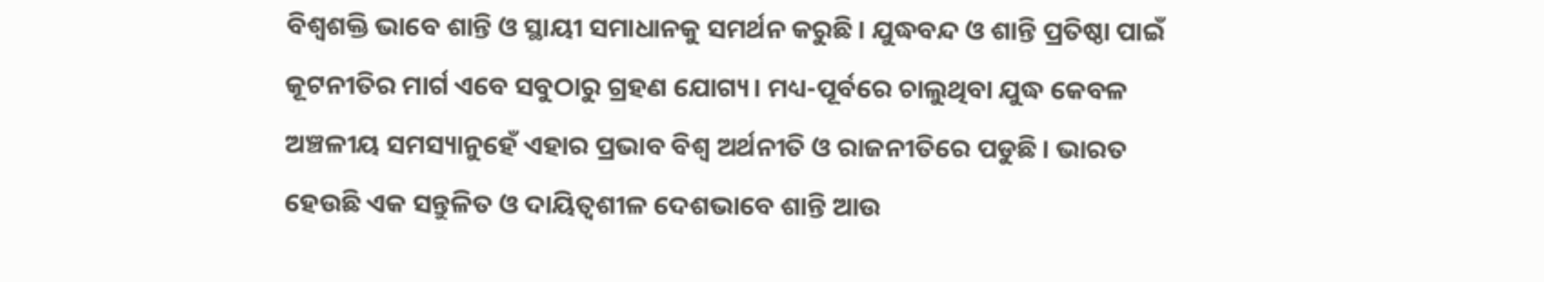ବିଶ୍ୱଶକ୍ତି ଭାବେ ଶାନ୍ତି ଓ ସ୍ଥାୟୀ ସମାଧାନକୁ ସମର୍ଥନ କରୁଛି। ଯୁଦ୍ଧବନ୍ଦ ଓ ଶାନ୍ତି ପ୍ରତିଷ୍ଠା ପାଇଁ କୂଟନୀତିର ମାର୍ଗ ଏବେ ସବୁଠାରୁ ଗ୍ରହଣ ଯୋଗ୍ୟ। ମଧ୍ୟ-ପୂର୍ବରେ ଚାଲୁଥିବା ଯୁଦ୍ଧ କେବଳ ଅଞ୍ଚଳୀୟ ସମସ୍ୟାନୁହେଁ ଏହାର ପ୍ରଭାବ ବିଶ୍ଵ ଅର୍ଥନୀତି ଓ ରାଜନୀତିରେ ପଡୁଛି। ଭାରତ ହେଉଛି ଏକ ସନ୍ତୁଳିତ ଓ ଦାୟିତ୍ଵଶୀଳ ଦେଶଭାବେ ଶାନ୍ତି ଆଉ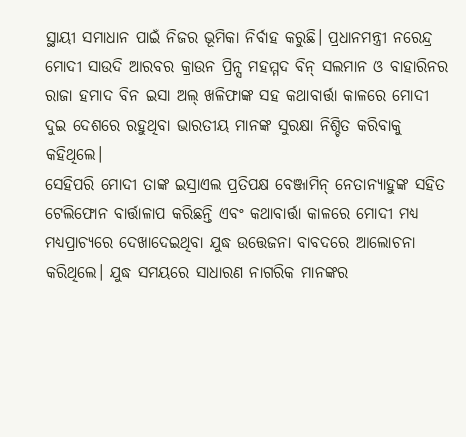ସ୍ଥାୟୀ ସମାଧାନ ପାଇଁ ନିଜର ଭୂମିକା ନିର୍ବାହ କରୁଛି। ପ୍ରଧାନମନ୍ତ୍ରୀ ନରେନ୍ଦ୍ର ମୋଦୀ ସାଉଦି ଆରବର କ୍ରାଉନ ପ୍ରିନ୍ସ ମହମ୍ମଦ ବିନ୍ ସଲମାନ ଓ ବାହାରିନର ରାଜା ହମାଦ ବିନ ଇସା ଅଲ୍ ଖଳିଫାଙ୍କ ସହ କଥାବାର୍ତ୍ତା କାଳରେ ମୋଦୀ ଦୁଇ ଦେଶରେ ରହୁଥିବା ଭାରତୀୟ ମାନଙ୍କ ସୁରକ୍ଷା ନିଶ୍ଚିତ କରିବାକୁ କହିଥିଲେ।
ସେହିପରି ମୋଦୀ ତାଙ୍କ ଇସ୍ରାଏଲ ପ୍ରତିପକ୍ଷ ବେଞ୍ଜାମିନ୍ ନେତାନ୍ୟାହୁଙ୍କ ସହିତ ଟେଲିଫୋନ ବାର୍ତ୍ତାଳାପ କରିଛନ୍ତି ଏବଂ କଥାବାର୍ତ୍ତା କାଳରେ ମୋଦୀ ମଧ୍ୟ ମଧ୍ୟପ୍ରାଚ୍ୟରେ ଦେଖାଦେଇଥିବା ଯୁଦ୍ଧ ଉତ୍ତେଜନା ବାବଦରେ ଆଲୋଚନା କରିଥିଲେ। ଯୁଦ୍ଧ ସମୟରେ ସାଧାରଣ ନାଗରିକ ମାନଙ୍କର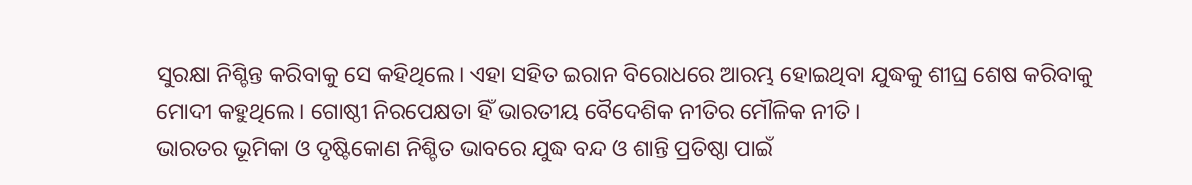ସୁରକ୍ଷା ନିଶ୍ଚିନ୍ତ କରିବାକୁ ସେ କହିଥିଲେ। ଏହା ସହିତ ଇରାନ ବିରୋଧରେ ଆରମ୍ଭ ହୋଇଥିବା ଯୁଦ୍ଧକୁ ଶୀଘ୍ର ଶେଷ କରିବାକୁ ମୋଦୀ କହୁଥିଲେ। ଗୋଷ୍ଠୀ ନିରପେକ୍ଷତା ହିଁ ଭାରତୀୟ ବୈଦେଶିକ ନୀତିର ମୌଳିକ ନୀତି।
ଭାରତର ଭୂମିକା ଓ ଦୃଷ୍ଟିକୋଣ ନିଶ୍ଚିତ ଭାବରେ ଯୁଦ୍ଧ ବନ୍ଦ ଓ ଶାନ୍ତି ପ୍ରତିଷ୍ଠା ପାଇଁ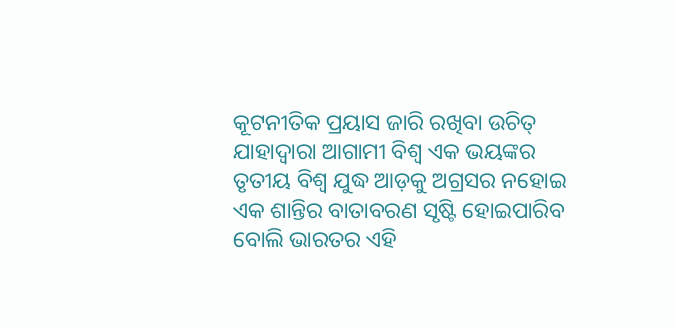କୂଟନୀତିକ ପ୍ରୟାସ ଜାରି ରଖିବା ଉଚିତ୍ ଯାହାଦ୍ଵାରା ଆଗାମୀ ବିଶ୍ଵ ଏକ ଭୟଙ୍କର ତୃତୀୟ ବିଶ୍ଵ ଯୁଦ୍ଧ ଆଡ଼କୁ ଅଗ୍ରସର ନହୋଇ ଏକ ଶାନ୍ତିର ବାତାବରଣ ସୃଷ୍ଟି ହୋଇପାରିବ ବୋଲି ଭାରତର ଏହି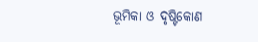ଭୂମିକା ଓ ଦୃଷ୍ଟିକୋଣ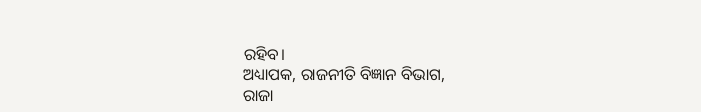ରହିବ।
ଅଧ୍ୟାପକ, ରାଜନୀତି ବିଜ୍ଞାନ ବିଭାଗ,
ରାଜା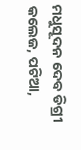ମଧୁସୂଦନ ଦେବ ଡିଗ୍ରୀ କଲେଜ, ପଟିଆ,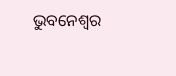ଭୁବନେଶ୍ୱର